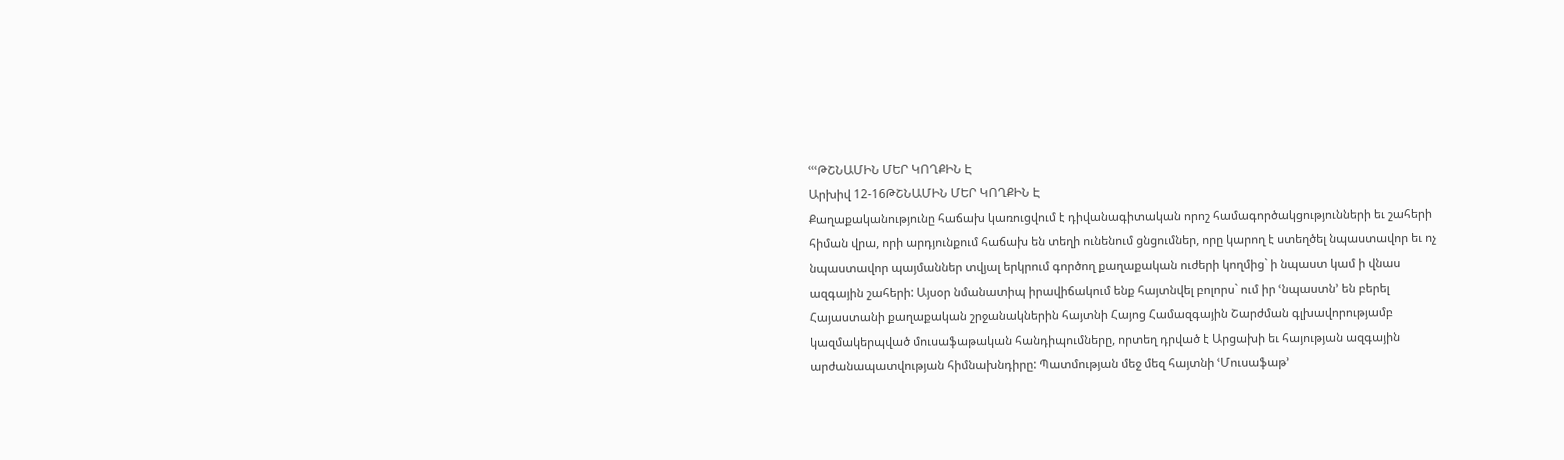ՙՙՙԹՇՆԱՄԻՆ ՄԵՐ ԿՈՂՔԻՆ Է
Արխիվ 12-16ԹՇՆԱՄԻՆ ՄԵՐ ԿՈՂՔԻՆ Է
Քաղաքականությունը հաճախ կառուցվում է դիվանագիտական որոշ համագործակցությունների եւ շահերի հիման վրա, որի արդյունքում հաճախ են տեղի ունենում ցնցումներ, որը կարող է ստեղծել նպաստավոր եւ ոչ նպաստավոր պայմաններ տվյալ երկրում գործող քաղաքական ուժերի կողմից` ի նպաստ կամ ի վնաս ազգային շահերի: Այսօր նմանատիպ իրավիճակում ենք հայտնվել բոլորս` ում իր ՙնպաստն՚ են բերել Հայաստանի քաղաքական շրջանակներին հայտնի Հայոց Համազգային Շարժման գլխավորությամբ կազմակերպված մուսաֆաթական հանդիպումները, որտեղ դրված է Արցախի եւ հայության ազգային արժանապատվության հիմնախնդիրը: Պատմության մեջ մեզ հայտնի ՙՄուսաֆաթ՚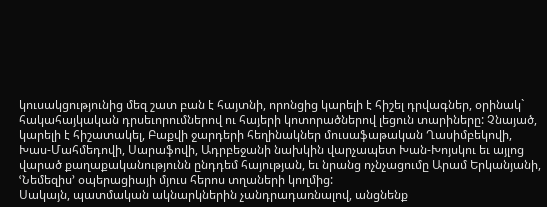կուսակցությունից մեզ շատ բան է հայտնի, որոնցից կարելի է հիշել դրվագներ, օրինակ` հակահայկական դրսեւորումներով ու հայերի կոտորածներով լեցուն տարիները: Չնայած, կարելի է հիշատակել, Բաքվի ջարդերի հեղինակներ մուսաֆաթական Ղասիմբեկովի, Խաս-Մահմեդովի, Սարաֆովի, Ադրբեջանի նախկին վարչապետ Խան-Խոյսկու եւ այլոց վարած քաղաքականությունն ընդդեմ հայության, եւ նրանց ոչնչացումը Արամ Երկանյանի, ՙՆեմեզիս՚ օպերացիայի մյուս հերոս տղաների կողմից:
Սակայն, պատմական ակնարկներին չանդրադառնալով, անցնենք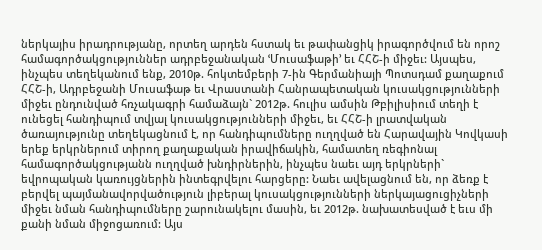ներկայիս իրադրությանը, որտեղ արդեն հստակ եւ թափանցիկ իրագործվում են որոշ համագործակցություններ ադրբեջանական ՙՄուսաֆաթի՚ եւ ՀՀՇ-ի միջեւ: Այսպես, ինչպես տեղեկանում ենք, 2010թ. հոկտեմբերի 7-ին Գերմանիայի Պոտսդամ քաղաքում ՀՀՇ-ի, Ադրբեջանի Մուսաֆաթ եւ Վրաստանի Հանրապետական կուսակցությունների միջեւ ընդունված հռչակագրի համաձայն` 2012թ. հուլիս ամսին Թբիլիսիում տեղի է ունեցել հանդիպում տվյալ կուսակցությունների միջեւ, եւ ՀՀՇ-ի լրատվական ծառայությունը տեղեկացնում է, որ հանդիպումները ուղղված են Հարավային Կովկասի երեք երկրներում տիրող քաղաքական իրավիճակին, համատեղ ռեգիոնալ համագործակցությանն ուղղված խնդիրներին, ինչպես նաեւ այդ երկրների` եվրոպական կառույցներին ինտեգրվելու հարցերը: Նաեւ ավելացնում են, որ ձեռք է բերվել պայմանավորվածություն լիբերալ կուսակցությունների ներկայացուցիչների միջեւ նման հանդիպումները շարունակելու մասին, եւ 2012թ. նախատեսված է եւս մի քանի նման միջոցառում: Այս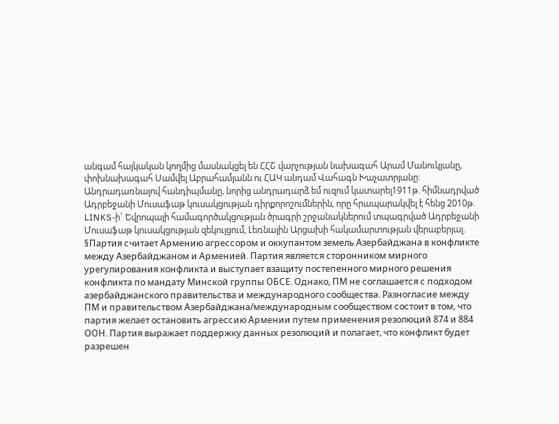անգամ հայկական կողմից մասնակցել են ՀՀՇ վարչության նախագահ Արամ Մանուկյանը, փոխնախագահ Սամվել Աբրահամյանն ու ՀԱԿ անդամ Վահագն Խաչատրյանը: Անդրադառնալով հանդիպմանը, նորից անդրադարձ եմ ուզում կատարել1911թ. հիմնադրված Ադրբեջանի Մուսաֆաթ կուսակցության դիրքորոշումներին, որը հրապարակվել է հենց 2010թ. LINKS-ի` Եվրոպայի համագործակցության ծրագրի շրջանակներում տպագրված Ադրբեջանի Մուսաֆաթ կուսակցության զեկույցում, Լեռնային Արցախի հակամարտության վերաբերյալ. §Партия считает Армению агрессором и оккупантом земель Азербайджана в конфликте между Азербайджаном и Арменией. Партия является сторонником мирного урегулирования конфликта и выступает взащиту постепенного мирного решения конфликта по мандату Минской группы ОБСЕ. Однако, ПМ не соглашается с подходом азербайджанского правительства и международного сообщества. Разногласие между ПМ и правительством Азербайджана/международным сообществом состоит в том, что партия желает остановить агрессию Армении путем применения резолюций 874 и 884 ООН. Партия выражает поддержку данных резолюций и полагает, что конфликт будет разрешен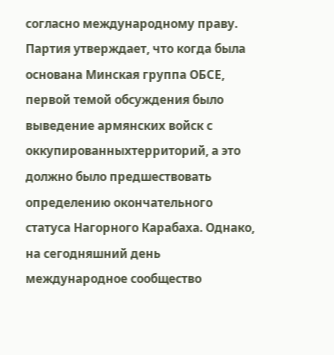согласно международному праву. Партия утверждает, что когда была основана Минская группа ОБСЕ, первой темой обсуждения было выведение армянских войск с оккупированныхтерриторий, а это должно было предшествовать определению окончательного статуса Нагорного Карабаха. Однако, на сегодняшний день международное сообщество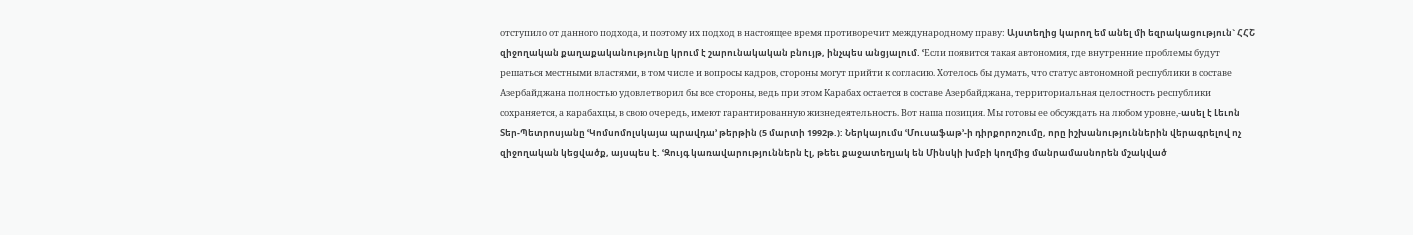отступило от данного подхода, и поэтому их подход в настоящее время противоречит международному праву: Այստեղից կարող եմ անել մի եզրակացություն` ՀՀՇ զիջողական քաղաքականությունը կրում է շարունակական բնույթ, ինչպես անցյալում. ՙЕсли появится такая автономия, где внутренние проблемы будут решаться местными властями, в том числе и вопросы кадров, стороны могут прийти к согласию. Хотелось бы думать, что статус автономной республики в составе Азербайджана полностью удовлетворил бы все стороны, ведь при этом Карабах остается в составе Азербайджана, территориальная целостность республики сохраняется, а карабахцы, в свою очередь, имеют гарантированную жизнедеятельность. Вот наша позиция. Мы готовы ее обсуждать на любом уровне,-ասել է Լեւոն Տեր-Պետրոսյանը ՙԿոմսոմոլսկայա պրավդա՚ թերթին (5 մարտի 1992թ.): Ներկայումս ՙՄուսաֆաթ՚-ի դիրքորոշումը, որը իշխանություններին վերագրելով ոչ զիջողական կեցվածք, այսպես է. ՙԶույգ կառավարություններն էլ, թեեւ քաջատեղյակ են Մինսկի խմբի կողմից մանրամասնորեն մշակված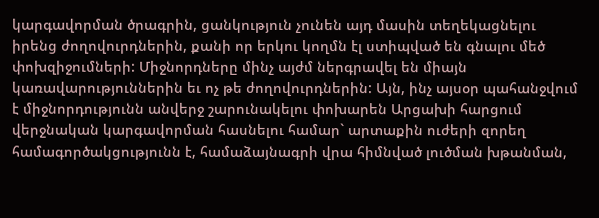կարգավորման ծրագրին, ցանկություն չունեն այդ մասին տեղեկացնելու իրենց ժողովուրդներին, քանի որ երկու կողմն էլ ստիպված են գնալու մեծ փոխզիջումների: Միջնորդները մինչ այժմ ներգրավել են միայն կառավարություններին եւ ոչ թե ժողովուրդներին: Այն, ինչ այսօր պահանջվում է միջնորդությունն անվերջ շարունակելու փոխարեն Արցախի հարցում վերջնական կարգավորման հասնելու համար` արտաքին ուժերի զորեղ համագործակցությունն է, համաձայնագրի վրա հիմնված լուծման խթանման,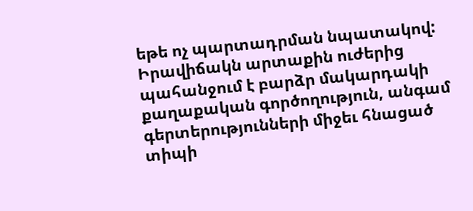եթե ոչ պարտադրման նպատակով: Իրավիճակն արտաքին ուժերից պահանջում է բարձր մակարդակի քաղաքական գործողություն, անգամ գերտերությունների միջեւ հնացած տիպի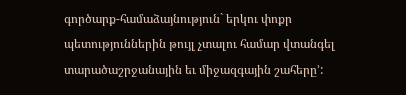գործարք-համաձայնություն` երկու փոքր պետություններին թույլ չտալու համար վտանգել տարածաշրջանային եւ միջազգային շահերը՚: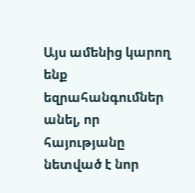Այս ամենից կարող ենք եզրահանգումներ անել, որ հայությանը նետված է նոր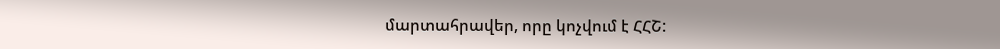մարտահրավեր, որը կոչվում է ՀՀՇ: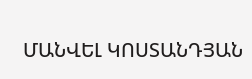ՄԱՆՎԵԼ ԿՈՍՏԱՆԴՅԱՆ